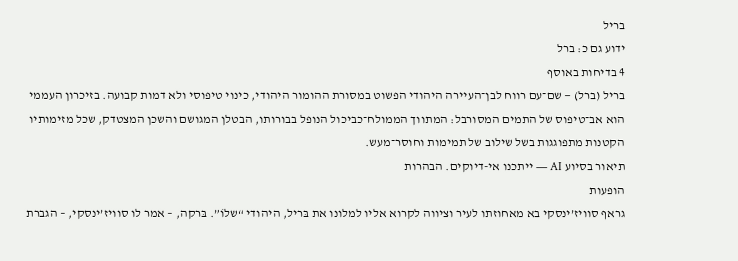בריל
ידוע גם כ: ברל
4 בדיחות באוסף
בריל (ברל) — שם־עם רווח לבן־העיירה היהודי הפשוט במסורת ההומור היהודי, כינוי טיפוסי ולא דמות קבועה. בזיכרון העממי הוא אב־טיפוס של התמים המסורבל: המתווך הממולח־כביכול הנופל בבורותו, הבטלן המגושם והשכן המצטדק, שכל מזימותיו הקטנות מתפוגגות בשל שילוב של תמימות וחוסר־מעש.
תיאור בסיוע AI — ייתכנו אי-דיוקים. הבהרות
הופעות
גראף סוויז’ינסקי בא מאחוזתו לעיר וציווה לקרוא אליו למלונו את בּריל, היהודי “שלוֹ”. בּרקה, – אמר לו סוויז’ינסקי, – הגברת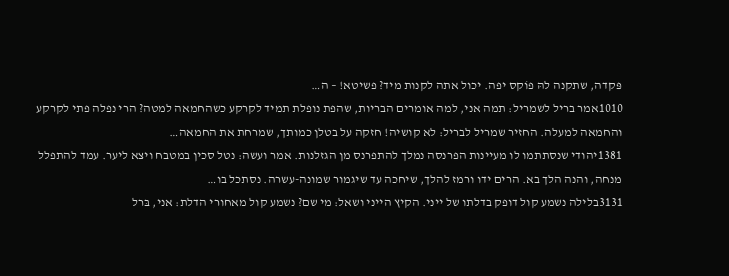פּקדה, שתקנה להּ פוֹקס יפה. יכול אתה לקנות מיד? פשיטא! – ה…
1010אמר בריל לשמריל: תמה אני, למה אומרים הבריות, שהפת נופלת תמיד לקרקע כשהחמאה למטה? הרי נפלה פתי לקרקע והחמאה למעלה. החזיר שמריל לבריל: לא קושיה! חזקה על בטלן כמותך, שמרחת את החמאה…
1381יהודי שנסתתמו לו מעיינות הפרנסה נמלך להתפרנס מן הגזלנות. אמר ועשה: נטל סכין במטבח ויצא ליער. עמד להתפלל מנחה, והנה הלך בא. הרים ידו ורמז להלך, שיחכה עד שיגמור שמונה-עשרה. נסתכל בו…
3131בלילה נשמע קול דופק בדלתו של ייני. הקיץ הייני ושאל: מי שם? נשמע קול מאחורי הדלת: אני, בּרל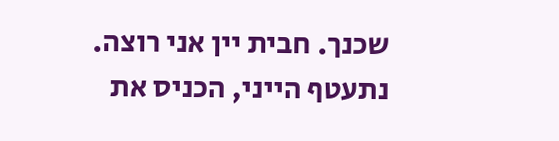שכנך. חבית יין אני רוצה. נתעטף הייני, הכניס את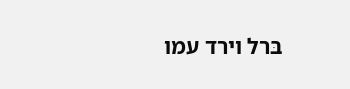בּרל וירד עמו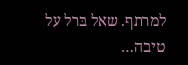למרתף. שאל בּרל על טיבה…